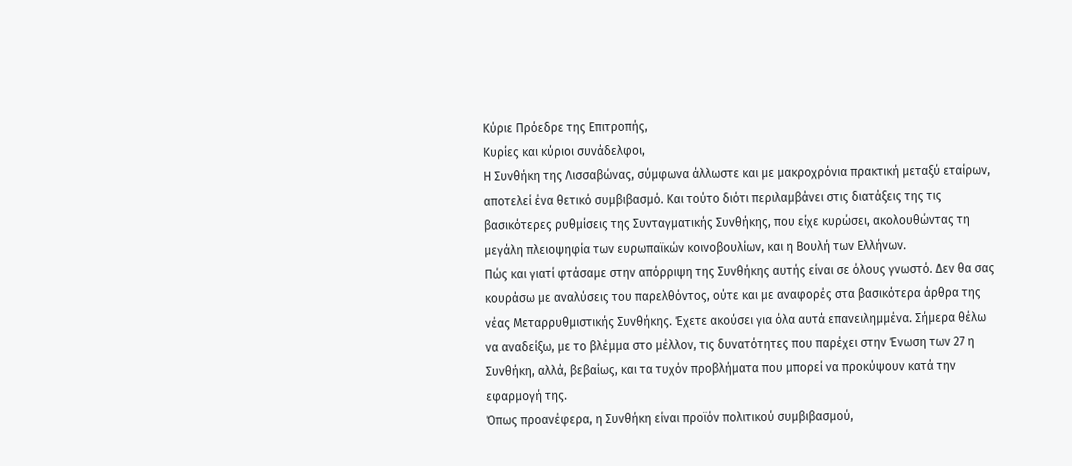Κύριε Πρόεδρε της Επιτροπής,
Κυρίες και κύριοι συνάδελφοι,
Η Συνθήκη της Λισσαβώνας, σύμφωνα άλλωστε και με μακροχρόνια πρακτική μεταξύ εταίρων, αποτελεί ένα θετικό συμβιβασμό. Και τούτο διότι περιλαμβάνει στις διατάξεις της τις βασικότερες ρυθμίσεις της Συνταγματικής Συνθήκης, που είχε κυρώσει, ακολουθώντας τη μεγάλη πλειοψηφία των ευρωπαϊκών κοινοβουλίων, και η Βουλή των Ελλήνων.
Πώς και γιατί φτάσαμε στην απόρριψη της Συνθήκης αυτής είναι σε όλους γνωστό. Δεν θα σας κουράσω με αναλύσεις του παρελθόντος, ούτε και με αναφορές στα βασικότερα άρθρα της νέας Μεταρρυθμιστικής Συνθήκης. Έχετε ακούσει για όλα αυτά επανειλημμένα. Σήμερα θέλω να αναδείξω, με το βλέμμα στο μέλλον, τις δυνατότητες που παρέχει στην Ένωση των 27 η Συνθήκη, αλλά, βεβαίως, και τα τυχόν προβλήματα που μπορεί να προκύψουν κατά την εφαρμογή της.
Όπως προανέφερα, η Συνθήκη είναι προϊόν πολιτικού συμβιβασμού,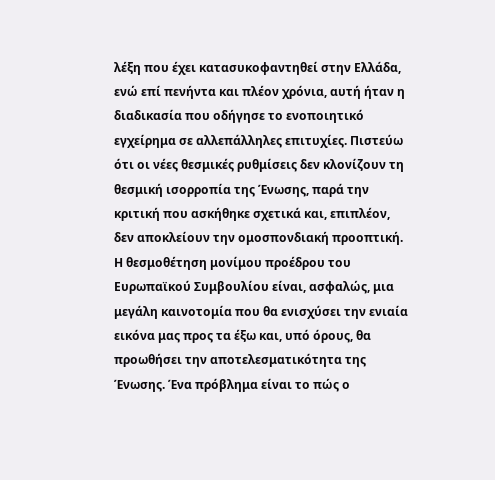λέξη που έχει κατασυκοφαντηθεί στην Ελλάδα, ενώ επί πενήντα και πλέον χρόνια, αυτή ήταν η διαδικασία που οδήγησε το ενοποιητικό εγχείρημα σε αλλεπάλληλες επιτυχίες. Πιστεύω ότι οι νέες θεσμικές ρυθμίσεις δεν κλονίζουν τη θεσμική ισορροπία της Ένωσης, παρά την κριτική που ασκήθηκε σχετικά και, επιπλέον, δεν αποκλείουν την ομοσπονδιακή προοπτική.
Η θεσμοθέτηση μονίμου προέδρου του Ευρωπαϊκού Συμβουλίου είναι, ασφαλώς, μια μεγάλη καινοτομία που θα ενισχύσει την ενιαία εικόνα μας προς τα έξω και, υπό όρους, θα προωθήσει την αποτελεσματικότητα της Ένωσης. Ένα πρόβλημα είναι το πώς ο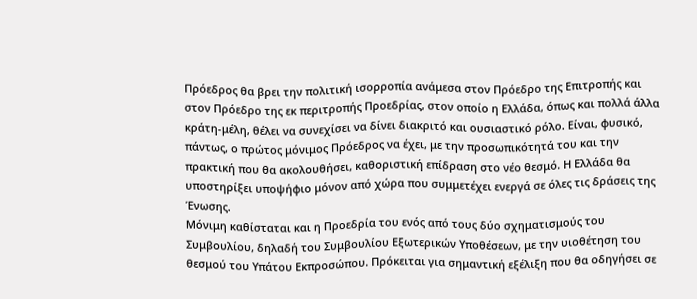Πρόεδρος θα βρει την πολιτική ισορροπία ανάμεσα στον Πρόεδρο της Επιτροπής και στον Πρόεδρο της εκ περιτροπής Προεδρίας, στον οποίο η Ελλάδα, όπως και πολλά άλλα κράτη-μέλη, θέλει να συνεχίσει να δίνει διακριτό και ουσιαστικό ρόλο. Είναι, φυσικό, πάντως, ο πρώτος μόνιμος Πρόεδρος να έχει, με την προσωπικότητά του και την πρακτική που θα ακολουθήσει, καθοριστική επίδραση στο νέο θεσμό. Η Ελλάδα θα υποστηρίξει υποψήφιο μόνον από χώρα που συμμετέχει ενεργά σε όλες τις δράσεις της Ένωσης.
Μόνιμη καθίσταται και η Προεδρία του ενός από τους δύο σχηματισμούς του Συμβουλίου, δηλαδή του Συμβουλίου Εξωτερικών Υποθέσεων, με την υιοθέτηση του θεσμού του Υπάτου Εκπροσώπου. Πρόκειται για σημαντική εξέλιξη που θα οδηγήσει σε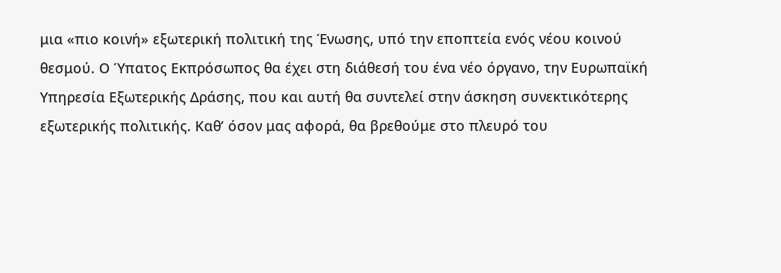μια «πιο κοινή» εξωτερική πολιτική της Ένωσης, υπό την εποπτεία ενός νέου κοινού θεσμού. Ο Ύπατος Εκπρόσωπος θα έχει στη διάθεσή του ένα νέο όργανο, την Ευρωπαϊκή Υπηρεσία Εξωτερικής Δράσης, που και αυτή θα συντελεί στην άσκηση συνεκτικότερης εξωτερικής πολιτικής. Καθ’ όσον μας αφορά, θα βρεθούμε στο πλευρό του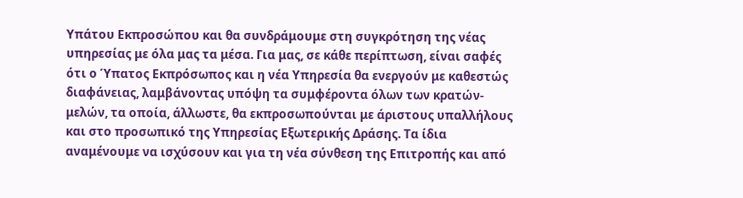Υπάτου Εκπροσώπου και θα συνδράμουμε στη συγκρότηση της νέας υπηρεσίας με όλα μας τα μέσα. Για μας, σε κάθε περίπτωση, είναι σαφές ότι ο Ύπατος Εκπρόσωπος και η νέα Υπηρεσία θα ενεργούν με καθεστώς διαφάνειας, λαμβάνοντας υπόψη τα συμφέροντα όλων των κρατών-μελών, τα οποία, άλλωστε, θα εκπροσωπούνται με άριστους υπαλλήλους και στο προσωπικό της Υπηρεσίας Εξωτερικής Δράσης. Τα ίδια αναμένουμε να ισχύσουν και για τη νέα σύνθεση της Επιτροπής και από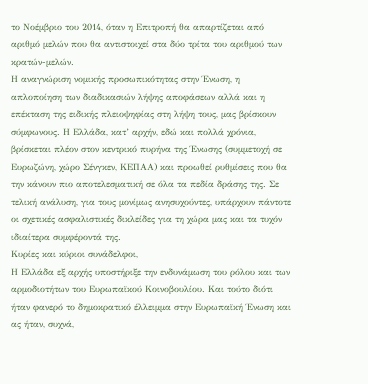το Νοέμβριο του 2014, όταν η Επιτροπή θα απαρτίζεται από αριθμό μελών που θα αντιστοιχεί στα δύο τρίτα του αριθμού των κρατών-μελών.
Η αναγνώριση νομικής προσωπικότητας στην Ένωση, η απλοποίηση των διαδικασιών λήψης αποφάσεων αλλά και η επέκταση της ειδικής πλειοψηφίας στη λήψη τους, μας βρίσκουν σύμφωνους. Η Ελλάδα, κατ’ αρχήν, εδώ και πολλά χρόνια, βρίσκεται πλέον στον κεντρικό πυρήνα της Ένωσης (συμμετοχή σε Ευρωζώνη, χώρο Σένγκεν, ΚΕΠΑΑ) και προωθεί ρυθμίσεις που θα την κάνουν πιο αποτελεσματική σε όλα τα πεδία δράσης της. Σε τελική ανάλυση, για τους μονίμως ανησυχούντες, υπάρχουν πάντοτε οι σχετικές ασφαλιστικές δικλείδες για τη χώρα μας και τα τυχόν ιδιαίτερα συμφέροντά της.
Κυρίες και κύριοι συνάδελφοι,
Η Ελλάδα εξ αρχής υποστήριξε την ενδυνάμωση του ρόλου και των αρμοδιοτήτων του Ευρωπαϊκού Κοινοβουλίου. Και τούτο διότι ήταν φανερό το δημοκρατικό έλλειμμα στην Ευρωπαϊκή Ένωση και ας ήταν, συχνά,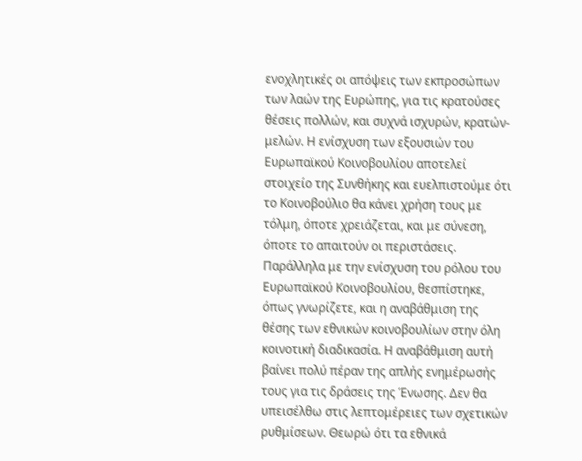ενοχλητικές οι απόψεις των εκπροσώπων των λαών της Ευρώπης, για τις κρατούσες θέσεις πολλών, και συχνά ισχυρών, κρατών-μελών. Η ενίσχυση των εξουσιών του Ευρωπαϊκού Κοινοβουλίου αποτελεί στοιχείο της Συνθήκης και ευελπιστούμε ότι το Κοινοβούλιο θα κάνει χρήση τους με τόλμη, όποτε χρειάζεται, και με σύνεση, όποτε το απαιτούν οι περιστάσεις.
Παράλληλα με την ενίσχυση του ρόλου του Ευρωπαϊκού Κοινοβουλίου, θεσπίστηκε, όπως γνωρίζετε, και η αναβάθμιση της θέσης των εθνικών κοινοβουλίων στην όλη κοινοτική διαδικασία. Η αναβάθμιση αυτή βαίνει πολύ πέραν της απλής ενημέρωσής τους για τις δράσεις της Ένωσης. Δεν θα υπεισέλθω στις λεπτομέρειες των σχετικών ρυθμίσεων. Θεωρώ ότι τα εθνικά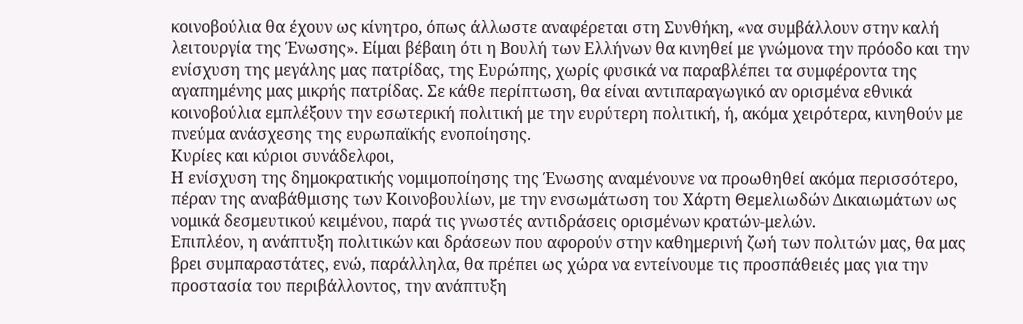κοινοβούλια θα έχουν ως κίνητρο, όπως άλλωστε αναφέρεται στη Συνθήκη, «να συμβάλλουν στην καλή λειτουργία της Ένωσης». Είμαι βέβαιη ότι η Βουλή των Ελλήνων θα κινηθεί με γνώμονα την πρόοδο και την ενίσχυση της μεγάλης μας πατρίδας, της Ευρώπης, χωρίς φυσικά να παραβλέπει τα συμφέροντα της αγαπημένης μας μικρής πατρίδας. Σε κάθε περίπτωση, θα είναι αντιπαραγωγικό αν ορισμένα εθνικά κοινοβούλια εμπλέξουν την εσωτερική πολιτική με την ευρύτερη πολιτική, ή, ακόμα χειρότερα, κινηθούν με πνεύμα ανάσχεσης της ευρωπαϊκής ενοποίησης.
Κυρίες και κύριοι συνάδελφοι,
Η ενίσχυση της δημοκρατικής νομιμοποίησης της Ένωσης αναμένουνε να προωθηθεί ακόμα περισσότερο, πέραν της αναβάθμισης των Κοινοβουλίων, με την ενσωμάτωση του Χάρτη Θεμελιωδών Δικαιωμάτων ως νομικά δεσμευτικού κειμένου, παρά τις γνωστές αντιδράσεις ορισμένων κρατών-μελών.
Επιπλέον, η ανάπτυξη πολιτικών και δράσεων που αφορούν στην καθημερινή ζωή των πολιτών μας, θα μας βρει συμπαραστάτες, ενώ, παράλληλα, θα πρέπει ως χώρα να εντείνουμε τις προσπάθειές μας για την προστασία του περιβάλλοντος, την ανάπτυξη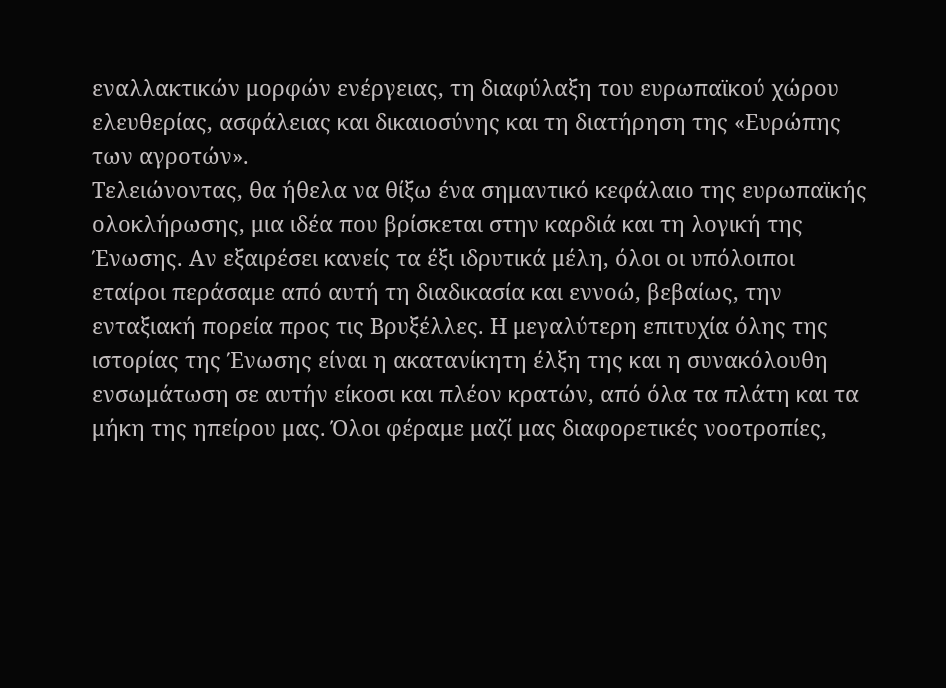εναλλακτικών μορφών ενέργειας, τη διαφύλαξη του ευρωπαϊκού χώρου ελευθερίας, ασφάλειας και δικαιοσύνης και τη διατήρηση της «Ευρώπης των αγροτών».
Τελειώνοντας, θα ήθελα να θίξω ένα σημαντικό κεφάλαιο της ευρωπαϊκής ολοκλήρωσης, μια ιδέα που βρίσκεται στην καρδιά και τη λογική της Ένωσης. Αν εξαιρέσει κανείς τα έξι ιδρυτικά μέλη, όλοι οι υπόλοιποι εταίροι περάσαμε από αυτή τη διαδικασία και εννοώ, βεβαίως, την ενταξιακή πορεία προς τις Βρυξέλλες. Η μεγαλύτερη επιτυχία όλης της ιστορίας της Ένωσης είναι η ακατανίκητη έλξη της και η συνακόλουθη ενσωμάτωση σε αυτήν είκοσι και πλέον κρατών, από όλα τα πλάτη και τα μήκη της ηπείρου μας. Όλοι φέραμε μαζί μας διαφορετικές νοοτροπίες,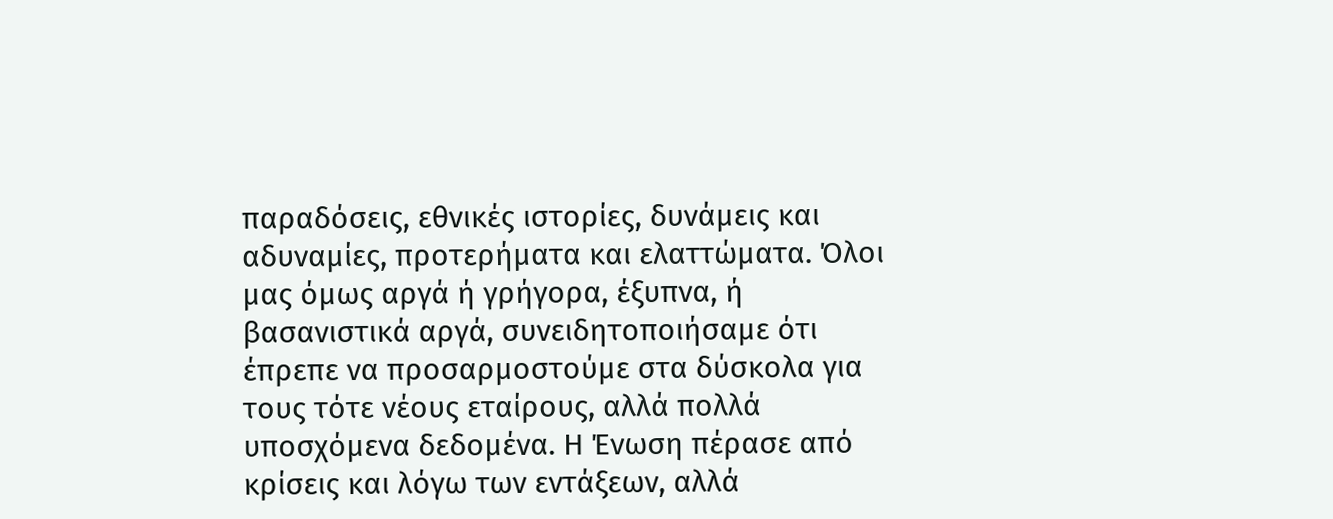παραδόσεις, εθνικές ιστορίες, δυνάμεις και αδυναμίες, προτερήματα και ελαττώματα. Όλοι μας όμως αργά ή γρήγορα, έξυπνα, ή βασανιστικά αργά, συνειδητοποιήσαμε ότι έπρεπε να προσαρμοστούμε στα δύσκολα για τους τότε νέους εταίρους, αλλά πολλά υποσχόμενα δεδομένα. Η Ένωση πέρασε από κρίσεις και λόγω των εντάξεων, αλλά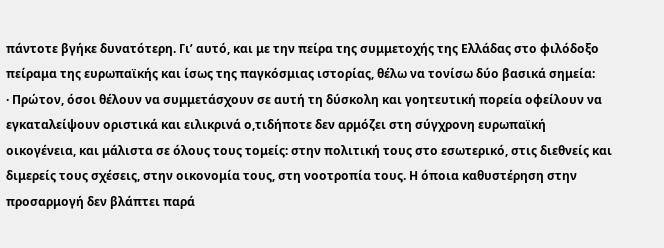πάντοτε βγήκε δυνατότερη. Γι’ αυτό, και με την πείρα της συμμετοχής της Ελλάδας στο φιλόδοξο πείραμα της ευρωπαϊκής και ίσως της παγκόσμιας ιστορίας, θέλω να τονίσω δύο βασικά σημεία:
· Πρώτον, όσοι θέλουν να συμμετάσχουν σε αυτή τη δύσκολη και γοητευτική πορεία οφείλουν να εγκαταλείψουν οριστικά και ειλικρινά ο,τιδήποτε δεν αρμόζει στη σύγχρονη ευρωπαϊκή οικογένεια, και μάλιστα σε όλους τους τομείς: στην πολιτική τους στο εσωτερικό, στις διεθνείς και διμερείς τους σχέσεις, στην οικονομία τους, στη νοοτροπία τους. Η όποια καθυστέρηση στην προσαρμογή δεν βλάπτει παρά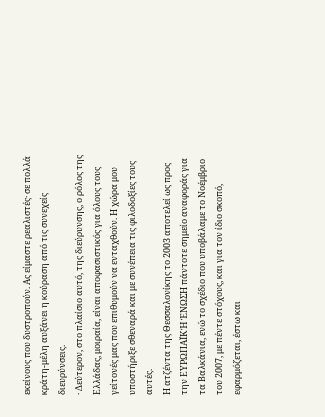εκείνους που δυστροπούν. Ας είμαστε ρεαλιστές· σε πολλά κράτη-μέλη αυξάνει η κούραση από τις συνεχείς διευρύνσεις.
· Δεύτερον, στο πλαίσιο αυτό, της διεύρυνσης, ο ρόλος της Ελλάδας, μοιραία, είναι αποφασιστικός για όλους τους γείτονές μας που επιθυμούν να ενταχθούν. Η χώρα μου υποστήριξε σθεναρά και με συνέπεια τις φιλοδοξίες τους αυτές.
Η ατζέντα της Θεσσαλονίκης το 2003 αποτελεί ως προς την ΕΥΡΩΠΑΪΚΉ ΈΝΩΣΗ πάντοτε σημείο αναφοράς για τα Βαλκάνια, ενώ το σχέδιο που υποβάλαμε το Νοέμβριο του 2007, με πέντε στόχους, και για τον ίδιο σκοπό, εφαρμόζεται, έστω και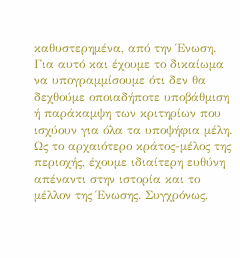καθυστερημένα, από την Ένωση.
Για αυτό και έχουμε το δικαίωμα να υπογραμμίσουμε ότι δεν θα δεχθούμε οποιαδήποτε υποβάθμιση ή παράκαμψη των κριτηρίων που ισχύουν για όλα τα υποψήφια μέλη. Ως το αρχαιότερο κράτος-μέλος της περιοχής, έχουμε ιδιαίτερη ευθύνη απέναντι στην ιστορία και το μέλλον της Ένωσης. Συγχρόνως,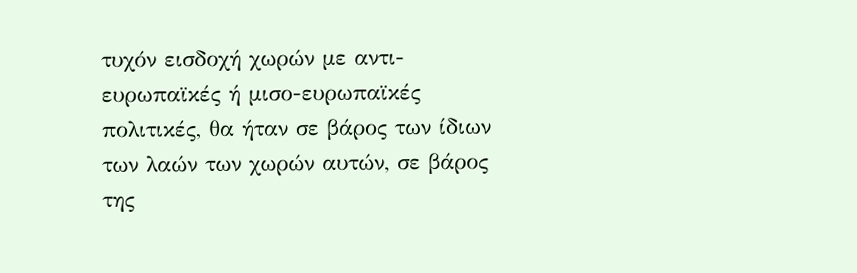τυχόν εισδοχή χωρών με αντι-ευρωπαϊκές ή μισο-ευρωπαϊκές πολιτικές, θα ήταν σε βάρος των ίδιων των λαών των χωρών αυτών, σε βάρος της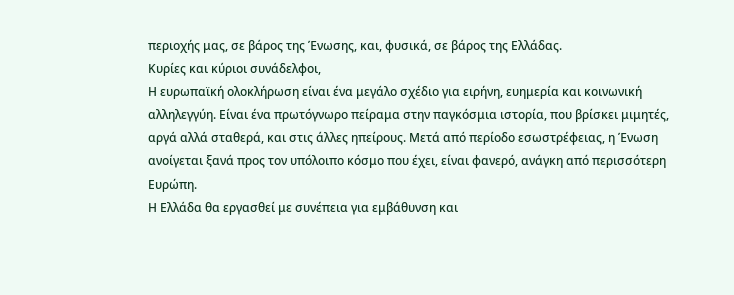περιοχής μας, σε βάρος της Ένωσης, και, φυσικά, σε βάρος της Ελλάδας.
Κυρίες και κύριοι συνάδελφοι,
Η ευρωπαϊκή ολοκλήρωση είναι ένα μεγάλο σχέδιο για ειρήνη, ευημερία και κοινωνική αλληλεγγύη. Είναι ένα πρωτόγνωρο πείραμα στην παγκόσμια ιστορία, που βρίσκει μιμητές, αργά αλλά σταθερά, και στις άλλες ηπείρους. Μετά από περίοδο εσωστρέφειας, η Ένωση ανοίγεται ξανά προς τον υπόλοιπο κόσμο που έχει, είναι φανερό, ανάγκη από περισσότερη Ευρώπη.
Η Ελλάδα θα εργασθεί με συνέπεια για εμβάθυνση και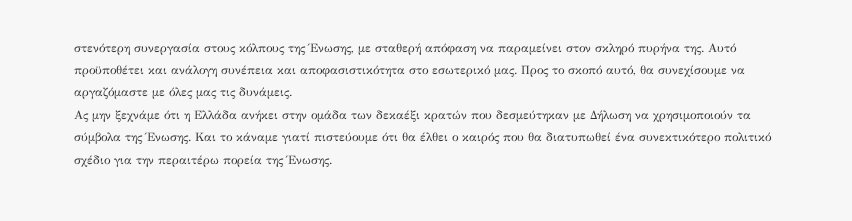στενότερη συνεργασία στους κόλπους της Ένωσης, με σταθερή απόφαση να παραμείνει στον σκληρό πυρήνα της. Αυτό προϋποθέτει και ανάλογη συνέπεια και αποφασιστικότητα στο εσωτερικό μας. Προς το σκοπό αυτό, θα συνεχίσουμε να αργαζόμαστε με όλες μας τις δυνάμεις.
Ας μην ξεχνάμε ότι η Ελλάδα ανήκει στην ομάδα των δεκαέξι κρατών που δεσμεύτηκαν με Δήλωση να χρησιμοποιούν τα σύμβολα της Ένωσης. Και το κάναμε γιατί πιστεύουμε ότι θα έλθει ο καιρός που θα διατυπωθεί ένα συνεκτικότερο πολιτικό σχέδιο για την περαιτέρω πορεία της Ένωσης.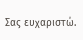Σας ευχαριστώ.